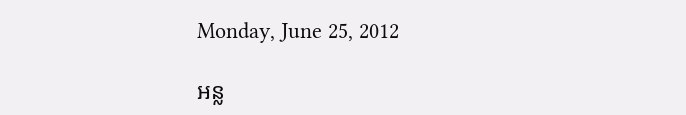Monday, June 25, 2012

អន្ល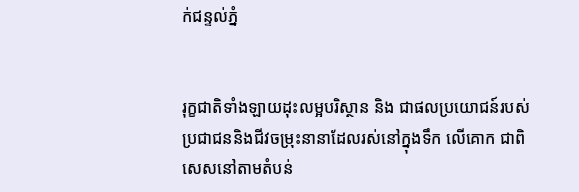ក់ជន្ទល់ភ្នំ


រុក្ខជាតិទាំងឡាយដុះលម្អបរិស្ថាន និង ជាផលប្រយោជន៍របស់ប្រជាជននិងជីវចម្រុះនានាដែលរស់នៅក្នុងទឹក លើគោក ជាពិសេសនៅតាមតំបន់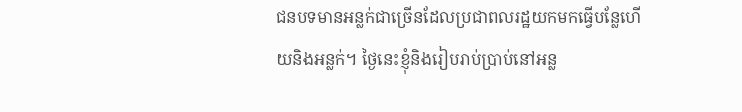ជនបទមានអន្លក់ជាច្រើនដែលប្រជាពលរដ្ឋយកមកធ្វើបន្លែហើយនិងអន្លក់។ ថ្ងៃនេះខ្ញុំនិងរៀបរាប់ប្រាប់នៅអន្ល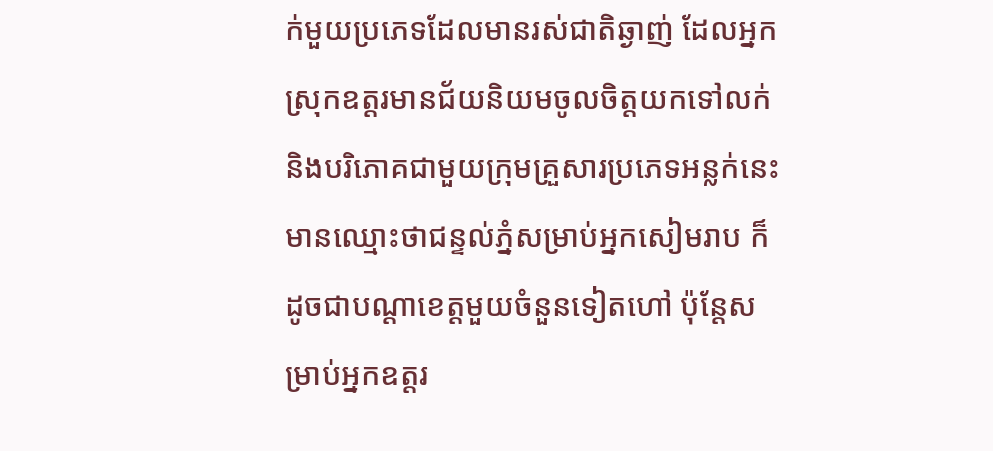ក់មួយប្រភេទដែលមានរស់ជាតិឆ្ងាញ់ ដែលអ្នកស្រុកឧត្តរមានជ័យនិយមចូលចិត្តយកទៅលក់និងបរិភោគជាមួយក្រុមគ្រួសារប្រភេទអន្លក់នេះមានឈ្មោះថាជន្ទល់ភ្នំសម្រាប់អ្នកសៀមរាប ក៏ដូចជាបណ្តាខេត្តមួយចំនួនទៀតហៅ ប៉ុន្តែសម្រាប់អ្នកឧត្តរ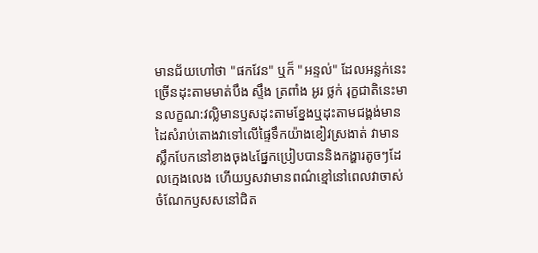មានជ័យហៅថា "ផកវែន" ឬក៏ "អន្ទល់" ដែលអន្លក់នេះច្រើនដុះតាមមាត់បឹង ស្ទឹង ត្រពាំង អូរ ថ្លក់ រុក្ខជាតិនេះមានលក្ខណ:វល្លិមានឫសដុះតាមខ្នែងឬដុះតាមជង្គង់មានដៃសំរាប់តោងវាទៅលើផ្ទៃទឹកយ៉ាងខៀវស្រងាត់ វាមានស្លឹកបែកនៅខាងចុង៤ផ្នែកប្រៀបបាននិងកង្ហារតូចៗដែលក្មេងលេង ហើយឫសវាមានពណ៌ខ្មៅនៅពេលវាចាស់ ចំណែកឫសសនៅជិត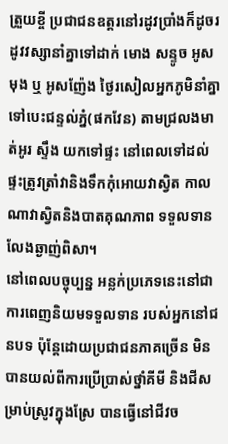ត្រួយខ្ចី ប្រជាជនឧត្តរនៅរដូវប្រាំងក៏ដូចរដូវវស្សានាំគ្នាទៅដាក់ មោង សន្ទូច អូសមុង ឬ អូសញ៉ែង ថ្ងៃរសៀលអ្នកភូមិនាំគ្នាទៅបេះជន្ទល់ភ្នំ(ផកវែន) តាមជ្រលងមាត់អូរ ស្ទឹង យកទៅផ្ទះ នៅពេលទៅដល់ផ្ទះត្រូវត្រាំវានិងទឹកកុំអោយវាស្វិត កាលណាវាស្វិតនិងបាតគុណភាព ទទួលទានលែងឆ្ងាញ់ពិសា។
នៅពេលបច្ចុប្បន្ន អន្លក់ប្រភេទនេះនៅជាការពេញនិយមទទួលទាន របស់អ្នកនៅជនបទ ប៉ុន្តែដោយប្រជាជនភាគច្រើន មិនបានយល់ពីការប្រើប្រាស់ថ្នាំគីមី និងជីសម្រាប់ស្រូវក្នុងស្រែ បានធ្វើនៅជីវច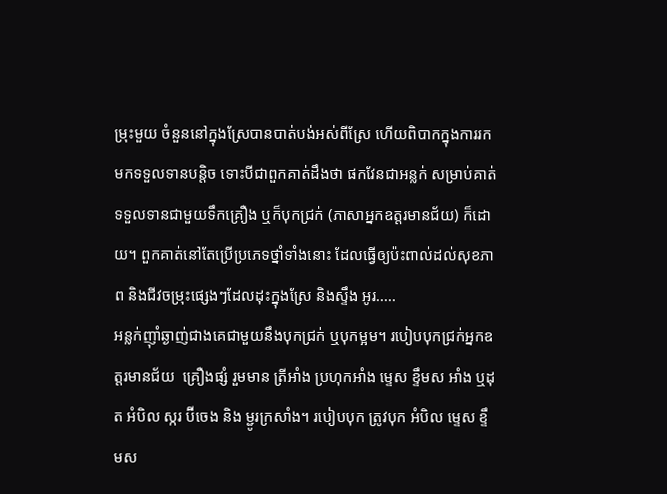ម្រុះមួយ ចំនួននៅក្នុងស្រែបានបាត់បង់អស់ពីស្រែ ហើយពិបាកក្នុងការរកមកទទួលទានបន្តិច ទោះបីជាពួកគាត់ដឹងថា ផកវែនជាអន្លក់ សម្រាប់គាត់ទទួលទានជាមួយទឹកគ្រឿង ឬក៏បុកជ្រក់ (ភាសាអ្នកឧត្តរមានជ័យ) ក៏ដោយ។ ពួកគាត់នៅតែប្រើប្រភេទថ្នាំទាំងនោះ ដែលធ្វើឲ្យប៉ះពាល់ដល់សុខភាព និងជីវចម្រុះផ្សេងៗដែលដុះក្នុងស្រែ និងស្ទឹង អូរ.....
អន្លក់ញ៉ាំឆ្ងាញ់ជាងគេជាមួយនឹងបុកជ្រក់ ឬបុកម្អម។ របៀបបុកជ្រក់អ្នកឧត្តរមានជ័យ  គ្រឿងផ្សំ រួមមាន ត្រីអាំង ប្រហុកអាំង ម្ទេស ខ្ទឹមស អាំង ឬដុត អំបិល ស្ករ ប៊ីចេង និង ម្ជូរក្រសាំង។ របៀបបុក ត្រូវបុក អំបិល ម្ទេស ខ្ទឹមស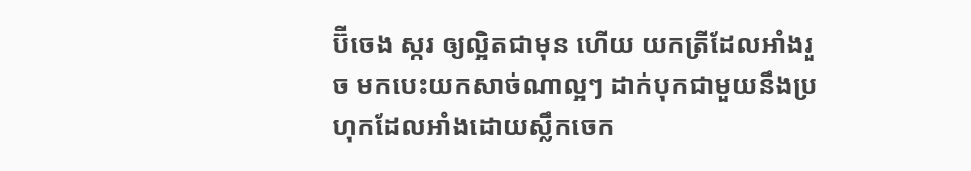ប៊ីចេង ស្ករ ឲ្យល្អិតជាមុន ហើយ យកត្រីដែលអាំងរួច មកបេះយកសាច់ណាល្អៗ ដាក់បុកជាមួយនឹងប្រហុកដែលអាំងដោយស្លឹកចេក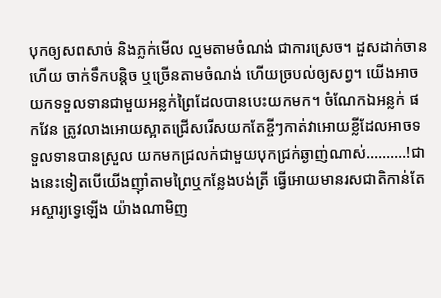បុកឲ្យសពសាច់ និងភ្លក់មើល ល្មមតាមចំណង់ ជាការស្រេច។ ដួសដាក់ចាន ហើយ ចាក់ទឹកបន្តិច ឬច្រើនតាមចំណង់ ហើយច្របល់ឲ្យសព្វ។ យើងអាចយកទទួលទានជាមួយអន្លក់ព្រៃដែលបានបេះយកមក។ ចំណែកឯអន្លក់ ផកវែន ត្រូវលាងអោយស្អាតជ្រើសរើសយកតែខ្ចីៗកាត់វាអោយខ្លីដែលអាចទទួលទានបានស្រួល យកមកជ្រលក់ជាមួយបុកជ្រក់ឆ្ងាញ់ណាស់……….!ជាងនេះទៀតបើយើងញ៉ាំតាមព្រៃឬកន្លែងបង់ត្រី ធ្វើអោយមានរសជាតិកាន់តែអស្ចារ្យទ្វេឡើង យ៉ាងណាមិញ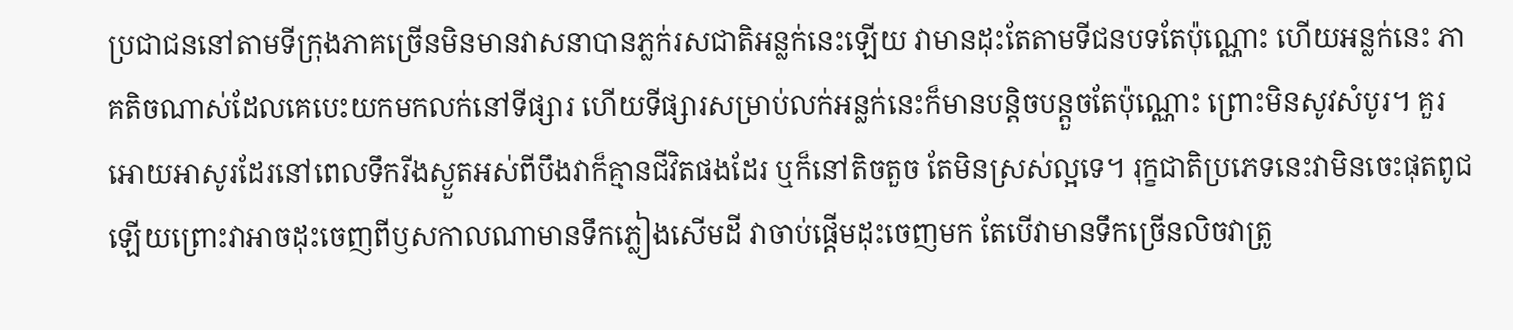ប្រជាជននៅតាមទីក្រុងភាគច្រើនមិនមានវាសនាបានភ្លក់រសជាតិអន្លក់នេះឡើយ វាមានដុះតែតាមទីជនបទតែប៉ុណ្ណោះ ហើយអន្លក់នេះ ភាគតិចណាស់ដែលគេបេះយកមកលក់នៅទីផ្សារ ហើយទីផ្សារសម្រាប់លក់អន្លក់នេះក៏មានបន្តិចបន្តួចតែប៉ុណ្ណោះ ព្រោះមិនសូវសំបូរ។ គួរអោយអាសូរដែរនៅពេលទឹករីងស្ងួតអស់ពីបឹងវាក៏គ្មានជីវិតផងដែរ ឬក៏នៅតិចតួច តែមិនស្រស់ល្អទេ។ រុក្ខជាតិប្រភេទនេះវាមិនចេះផុតពូជឡើយព្រោះវាអាចដុះចេញពីឫសកាលណាមានទឹកភ្លៀងសើមដី វាចាប់ផ្ដើមដុះចេញមក តែបើវាមានទឹកច្រើនលិចវាត្រូ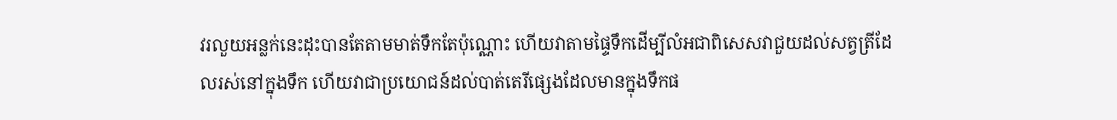វរលួយអន្លក់នេះដុះបានតែតាមមាត់ទឹកតែប៉ុណ្ណោះ ហើយវាតាមផ្ទៃទឹកដើម្បីលំអជាពិសេសវាជួយដល់សត្វត្រីដែលរស់នៅក្នុងទឹក ហើយវាជាប្រយោជន៍ដល់បាត់តេរីផ្សេងដែលមានក្នុងទឹកផ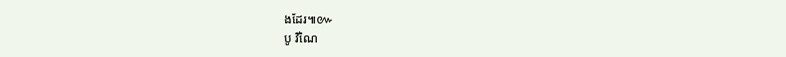ងដែរ៕៚
បូ វិណៃ